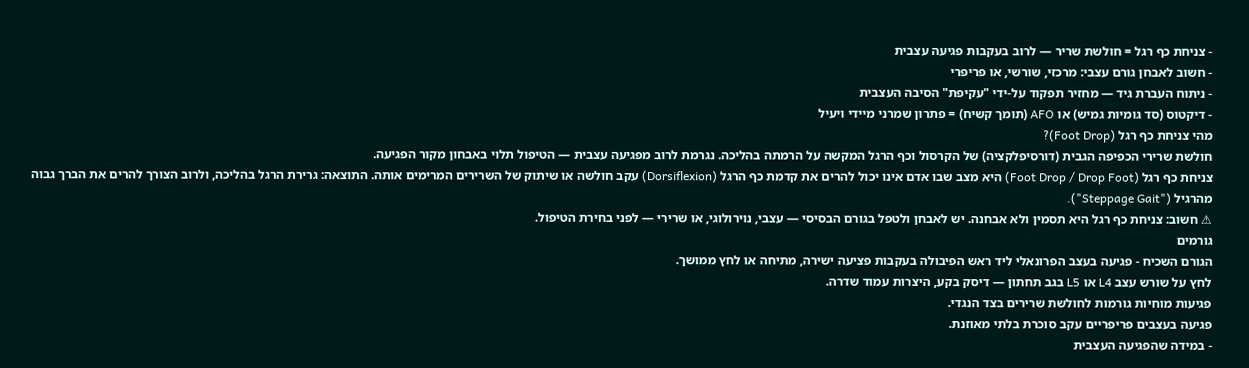- צניחת כף רגל = חולשת שריר — לרוב בעקבות פגיעה עצבית
- חשוב לאבחן גורם עצבי: מרכזי, שורשי, או פריפרי
- ניתוח העברת גיד — מחזיר תפקוד על-ידי "עקיפת" הסיבה העצבית
- דיקטוס (סד גומיות גמיש) או AFO (תומך קשיח) = פתרון שמרני מיידי ויעיל
מהי צניחת כף רגל (Foot Drop)?
חולשת שרירי הכפיפה הגבית (דורסיפלקציה) של הקרסול וכף הרגל המקשה על הרמתה בהליכה. נגרמת לרוב מפגיעה עצבית — הטיפול תלוי באבחון מקור הפגיעה.
צניחת כף רגל (Foot Drop / Drop Foot) היא מצב שבו אדם אינו יכול להרים את קדמת כף הרגל (Dorsiflexion) עקב חולשה או שיתוק של השרירים המרימים אותה. התוצאה: גרירת הרגל בהליכה, ולרוב הצורך להרים את הברך גבוה מהרגיל ("Steppage Gait").
⚠ חשוב: צניחת כף רגל היא תסמין ולא אבחנה. יש לאבחן ולטפל בגורם הבסיסי — עצבי, נוירולוגי, או שרירי — לפני בחירת הטיפול.
גורמים
הגורם השכיח - פגיעה בעצב הפרונאלי ליד ראש הפיבולה בעקבות פציעה ישירה, מתיחה או לחץ ממושך.
לחץ על שורש עצב L4 או L5 בגב תחתון — דיסק בקע, היצרות עמוד שדרה.
פגיעות מוחיות גורמות לחולשת שרירים בצד הנגדי.
פגיעה בעצבים פריפריים עקב סוכרת בלתי מאוזנת.
- במידה שהפגיעה העצבית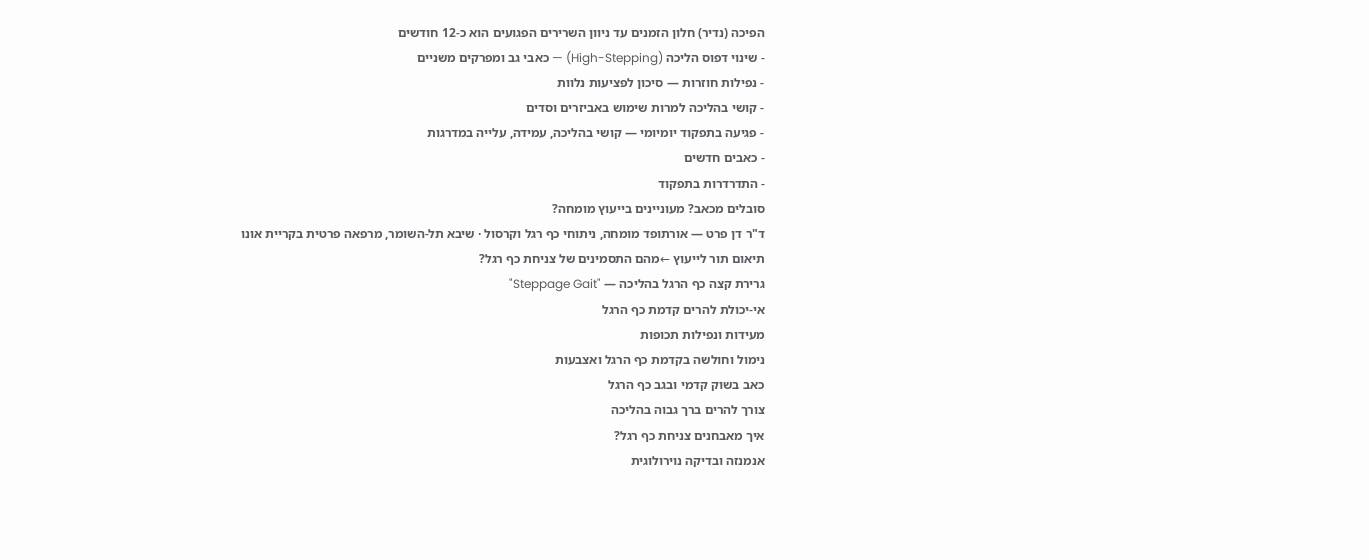הפיכה (נדיר) חלון הזמנים עד ניוון השרירים הפגועים הוא כ-12 חודשים
- שינוי דפוס הליכה (High-Stepping) — כאבי גב ומפרקים משניים
- נפילות חוזרות — סיכון לפציעות נלוות
- קושי בהליכה למרות שימוש באביזרים וסדים
- פגיעה בתפקוד יומיומי — קושי בהליכה, עמידה, עלייה במדרגות
- כאבים חדשים
- התדרדרות בתפקוד
סובלים מכאב? מעוניינים בייעוץ מומחה?
ד"ר דן פרט — אורתופד מומחה, ניתוחי כף רגל וקרסול · שיבא תל-השומר, מרפאה פרטית בקריית אונו
תיאום תור לייעוץ ←מהם התסמינים של צניחת כף רגל?
גרירת קצה כף הרגל בהליכה — "Steppage Gait"
אי-יכולת להרים קדמת כף הרגל
מעידות ונפילות תכופות
נימול וחולשה בקדמת כף הרגל ואצבעות
כאב בשוק קדמי ובגב כף הרגל
צורך להרים ברך גבוה בהליכה
איך מאבחנים צניחת כף רגל?
אנמנזה ובדיקה נוירולוגית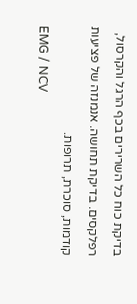בדיקת כוח כל השרירים בכף הרגל והקרסול, רפלקסים. בדיקת תחושה. אנמנזה של פציעות קודמות, סוכרת, תרופות.
EMG / NCV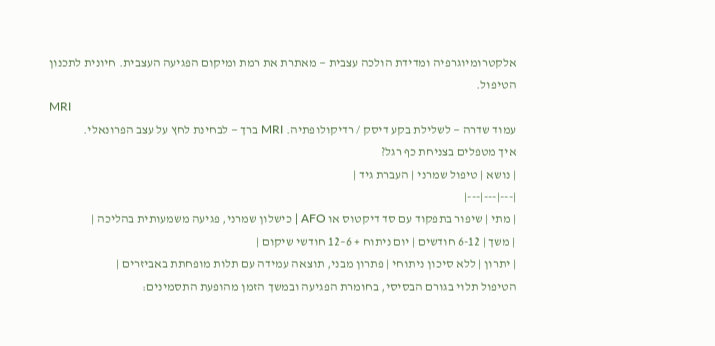אלקטרומיוגרפיה ומדידת הולכה עצבית — מאתרת את רמת ומיקום הפגיעה העצבית. חיונית לתכנון הטיפול.
MRI
עמוד שדרה — לשלילת בקע דיסק / רדיקולופתיה. MRI ברך — לבחינת לחץ על עצב הפרונאלי.
איך מטפלים בצניחת כף רגל?
| נושא | טיפול שמרני | העברת גיד |
|---|---|---|
| מתי | שיפור בתפקוד עם סד דיקטוס או AFO | כישלון שמרני, פגיעה משמעותית בהליכה |
| משך | 6-12 חודשים | יום ניתוח + 6–12 חודשי שיקום |
| יתרון | ללא סיכון ניתוחי | פתרון מבני, תוצאה עמידה עם תלות מופחתת באביזרים |
הטיפול תלוי בגורם הבסיסי, בחומרת הפגיעה ובמשך הזמן מהופעת התסמינים: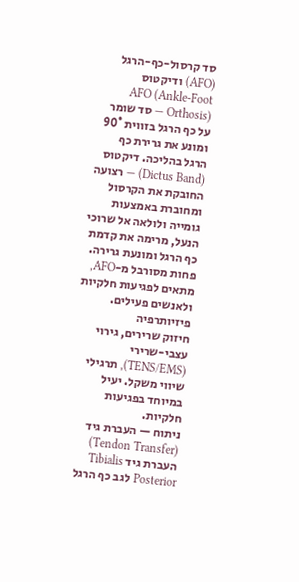סד קרסול-כף-הרגל (AFO) ודיקטוס
AFO (Ankle-Foot Orthosis) — סד שומר על כף הרגל בזווית 90° ומונע את גרירת כף הרגל בהליכה. דיקטוס (Dictus Band) — רצועה החובקת את הקרסול ומחוברת באמצעות גומייה ולולאה אל שרוכי הנעל, מרימה את קדמת כף הרגל ומונעת גרירה. פחות מסורבל מ-AFO, מתאים לפגיעות חלקיות ולאנשים פעילים.
פיזיותרפיה
חיזוק שרירים, גירוי עצבי-שרירי (TENS/EMS), תרגילי שיווי משקל. יעיל במיוחד בפגיעות חלקיות.
ניתוח — העברת גיד (Tendon Transfer)
העברת גיד Tibialis Posterior לגב כף הרגל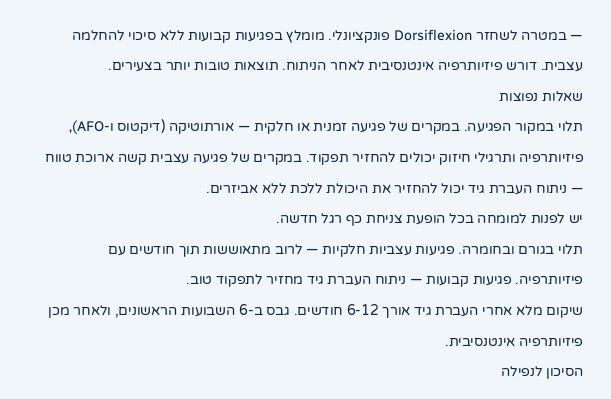— במטרה לשחזר Dorsiflexion פונקציונלי. מומלץ בפגיעות קבועות ללא סיכוי להחלמה עצבית. דורש פיזיותרפיה אינטנסיבית לאחר הניתוח. תוצאות טובות יותר בצעירים.
שאלות נפוצות
תלוי במקור הפגיעה. במקרים של פגיעה זמנית או חלקית — אורתוטיקה (דיקטוס ו-AFO), פיזיותרפיה ותרגילי חיזוק יכולים להחזיר תפקוד. במקרים של פגיעה עצבית קשה ארוכת טווח — ניתוח העברת גיד יכול להחזיר את היכולת ללכת ללא אביזרים.
יש לפנות למומחה בכל הופעת צניחת כף רגל חדשה.
תלוי בגורם ובחומרה. פגיעות עצביות חלקיות — לרוב מתאוששות תוך חודשים עם פיזיותרפיה. פגיעות קבועות — ניתוח העברת גיד מחזיר לתפקוד טוב.
שיקום מלא אחרי העברת גיד אורך 6-12 חודשים. גבס ב-6 השבועות הראשונים, ולאחר מכן פיזיותרפיה אינטנסיבית.
הסיכון לנפילה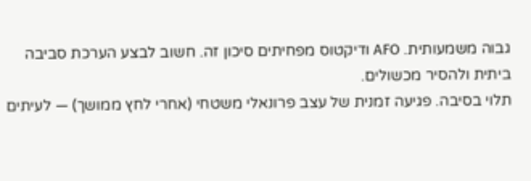גבוה משמעותית. AFO ודיקטוס מפחיתים סיכון זה. חשוב לבצע הערכת סביבה ביתית ולהסיר מכשולים.
תלוי בסיבה. פגיעה זמנית של עצב פרונאלי משטחי (אחרי לחץ ממושך) — לעיתים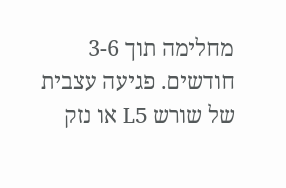מחלימה תוך 3-6 חודשים. פגיעה עצבית של שורש L5 או נזק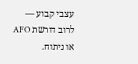עצבי קבוע — לרוב דורשת AFO או ניתוח.